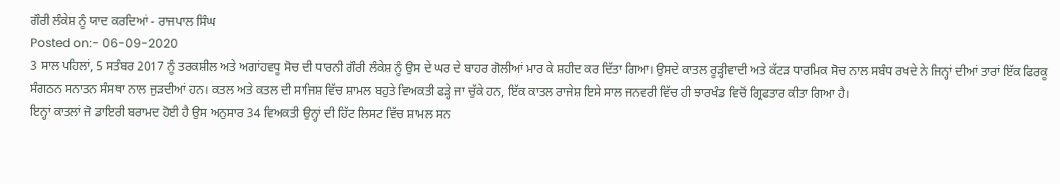ਗੌਰੀ ਲੰਕੇਸ਼ ਨੂੰ ਯਾਦ ਕਰਦਿਆਂ - ਰਾਜਪਾਲ ਸਿੰਘ
Posted on:- 06-09-2020
3 ਸਾਲ ਪਹਿਲਾਂ, 5 ਸਤੰਬਰ 2017 ਨੂੰ ਤਰਕਸ਼ੀਲ ਅਤੇ ਅਗਾਂਹਵਧੂ ਸੋਚ ਦੀ ਧਾਰਨੀ ਗੌਰੀ ਲੰਕੇਸ਼ ਨੂੰ ਉਸ ਦੇ ਘਰ ਦੇ ਬਾਹਰ ਗੋਲੀਆਂ ਮਾਰ ਕੇ ਸ਼ਹੀਦ ਕਰ ਦਿੱਤਾ ਗਿਆ। ਉਸਦੇ ਕਾਤਲ ਰੂੜ੍ਹੀਵਾਦੀ ਅਤੇ ਕੱਟੜ ਧਾਰਮਿਕ ਸੋਚ ਨਾਲ ਸਬੰਧ ਰਖਦੇ ਨੇ ਜਿਨ੍ਹਾਂ ਦੀਆਂ ਤਾਰਾਂ ਇੱਕ ਫਿਰਕੂ ਸੰਗਠਨ ਸਨਾਤਨ ਸੰਸਥਾ ਨਾਲ ਜੁੜਦੀਆਂ ਹਨ। ਕਤਲ ਅਤੇ ਕਤਲ ਦੀ ਸਾਜਿਸ਼ ਵਿੱਚ ਸ਼ਾਮਲ ਬਹੁਤੇ ਵਿਅਕਤੀ ਫੜ੍ਹੇ ਜਾ ਚੁੱਕੇ ਹਨ, ਇੱਕ ਕਾਤਲ ਰਾਜੇਸ਼ ਇਸੇ ਸਾਲ ਜਨਵਰੀ ਵਿੱਚ ਹੀ ਝਾਰਖੰਡ ਵਿਚੋਂ ਗ੍ਰਿਫਤਾਰ ਕੀਤਾ ਗਿਆ ਹੈ।
ਇਨ੍ਹਾਂ ਕਾਤਲਾਂ ਜੋ ਡਾਇਰੀ ਬਰਾਮਦ ਹੋਈ ਹੈ ਉਸ ਅਨੁਸਾਰ 34 ਵਿਅਕਤੀ ਉਨ੍ਹਾਂ ਦੀ ਹਿੱਟ ਲਿਸਟ ਵਿੱਚ ਸ਼ਾਮਲ ਸਨ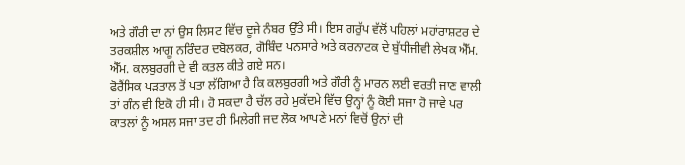ਅਤੇ ਗੌਰੀ ਦਾ ਨਾਂ ਉਸ ਲਿਸਟ ਵਿੱਚ ਦੂਜੇ ਨੰਬਰ ਉੱਤੇ ਸੀ। ਇਸ ਗਰੁੱਪ ਵੱਲੋਂ ਪਹਿਲਾਂ ਮਹਾਂਰਾਸ਼ਟਰ ਦੇ ਤਰਕਸ਼ੀਲ ਆਗੂ ਨਰਿੰਦਰ ਦਬੋਲਕਰ, ਗੋਬਿੰਦ ਪਨਸਾਰੇ ਅਤੇ ਕਰਨਾਟਕ ਦੇ ਬੁੱਧੀਜੀਵੀ ਲੇਖਕ ਐੱਮ. ਐੱਮ. ਕਲਬੁਰਗੀ ਦੇ ਵੀ ਕਤਲ ਕੀਤੇ ਗਏ ਸਨ।
ਫੋਰੈਂਸਿਕ ਪੜਤਾਲ ਤੋਂ ਪਤਾ ਲੱਗਿਆ ਹੈ ਕਿ ਕਲਬੁਰਗੀ ਅਤੇ ਗੌਰੀ ਨੂੰ ਮਾਰਨ ਲਈ ਵਰਤੀ ਜਾਣ ਵਾਲੀ ਤਾਂ ਗੰਨ ਵੀ ਇਕੋ ਹੀ ਸੀ। ਹੋ ਸਕਦਾ ਹੈ ਚੱਲ ਰਹੇ ਮੁਕੱਦਮੇ ਵਿੱਚ ਉਨ੍ਹਾਂ ਨੂੰ ਕੋਈ ਸਜਾ ਹੋ ਜਾਵੇ ਪਰ ਕਾਤਲਾਂ ਨੂੰ ਅਸਲ ਸਜਾ ਤਦ ਹੀ ਮਿਲੇਗੀ ਜਦ ਲੋਕ ਆਪਣੇ ਮਨਾਂ ਵਿਚੋਂ ਉਨਾਂ ਦੀ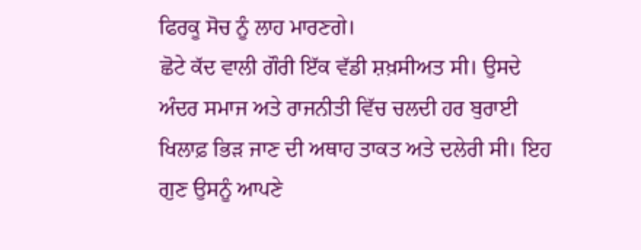ਫਿਰਕੂ ਸੋਚ ਨੂੰ ਲਾਹ ਮਾਰਣਗੇ।
ਛੋਟੇ ਕੱਦ ਵਾਲੀ ਗੌਰੀ ਇੱਕ ਵੱਡੀ ਸ਼ਖ਼ਸੀਅਤ ਸੀ। ਉਸਦੇ ਅੰਦਰ ਸਮਾਜ ਅਤੇ ਰਾਜਨੀਤੀ ਵਿੱਚ ਚਲਦੀ ਹਰ ਬੁਰਾਈ ਖਿਲਾਫ਼ ਭਿੜ ਜਾਣ ਦੀ ਅਥਾਹ ਤਾਕਤ ਅਤੇ ਦਲੇਰੀ ਸੀ। ਇਹ ਗੁਣ ਉਸਨੂੰ ਆਪਣੇ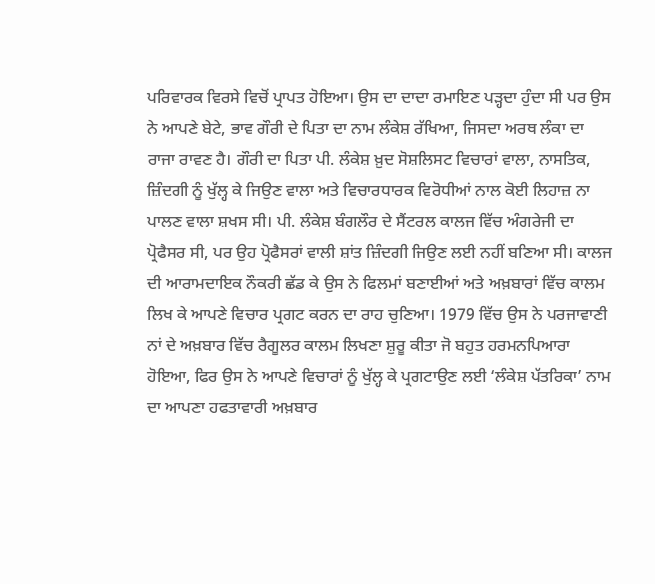ਪਰਿਵਾਰਕ ਵਿਰਸੇ ਵਿਚੋਂ ਪ੍ਰਾਪਤ ਹੋਇਆ। ਉਸ ਦਾ ਦਾਦਾ ਰਮਾਇਣ ਪੜ੍ਹਦਾ ਹੁੰਦਾ ਸੀ ਪਰ ਉਸ ਨੇ ਆਪਣੇ ਬੇਟੇ, ਭਾਵ ਗੌਰੀ ਦੇ ਪਿਤਾ ਦਾ ਨਾਮ ਲੰਕੇਸ਼ ਰੱਖਿਆ, ਜਿਸਦਾ ਅਰਥ ਲੰਕਾ ਦਾ ਰਾਜਾ ਰਾਵਣ ਹੈ। ਗੌਰੀ ਦਾ ਪਿਤਾ ਪੀ. ਲੰਕੇਸ਼ ਖ਼ੁਦ ਸੋਸ਼ਲਿਸਟ ਵਿਚਾਰਾਂ ਵਾਲਾ, ਨਾਸਤਿਕ, ਜ਼ਿੰਦਗੀ ਨੂੰ ਖੁੱਲ੍ਹ ਕੇ ਜਿਉਣ ਵਾਲਾ ਅਤੇ ਵਿਚਾਰਧਾਰਕ ਵਿਰੋਧੀਆਂ ਨਾਲ ਕੋਈ ਲਿਹਾਜ਼ ਨਾ ਪਾਲਣ ਵਾਲਾ ਸ਼ਖਸ ਸੀ। ਪੀ. ਲੰਕੇਸ਼ ਬੰਗਲੌਰ ਦੇ ਸੈਂਟਰਲ ਕਾਲਜ ਵਿੱਚ ਅੰਗਰੇਜੀ ਦਾ ਪ੍ਰੋਫੈਸਰ ਸੀ, ਪਰ ਉਹ ਪ੍ਰੋਫੈਸਰਾਂ ਵਾਲੀ ਸ਼ਾਂਤ ਜ਼ਿੰਦਗੀ ਜਿਉਣ ਲਈ ਨਹੀਂ ਬਣਿਆ ਸੀ। ਕਾਲਜ ਦੀ ਆਰਾਮਦਾਇਕ ਨੌਕਰੀ ਛੱਡ ਕੇ ਉਸ ਨੇ ਫਿਲਮਾਂ ਬਣਾਈਆਂ ਅਤੇ ਅਖ਼ਬਾਰਾਂ ਵਿੱਚ ਕਾਲਮ ਲਿਖ ਕੇ ਆਪਣੇ ਵਿਚਾਰ ਪ੍ਰਗਟ ਕਰਨ ਦਾ ਰਾਹ ਚੁਣਿਆ। 1979 ਵਿੱਚ ਉਸ ਨੇ ਪਰਜਾਵਾਣੀ ਨਾਂ ਦੇ ਅਖ਼ਬਾਰ ਵਿੱਚ ਰੈਗੂਲਰ ਕਾਲਮ ਲਿਖਣਾ ਸ਼ੁਰੂ ਕੀਤਾ ਜੋ ਬਹੁਤ ਹਰਮਨਪਿਆਰਾ ਹੋਇਆ, ਫਿਰ ਉਸ ਨੇ ਆਪਣੇ ਵਿਚਾਰਾਂ ਨੂੰ ਖੁੱਲ੍ਹ ਕੇ ਪ੍ਰਗਟਾਉਣ ਲਈ ‘ਲੰਕੇਸ਼ ਪੱਤਰਿਕਾ’ ਨਾਮ ਦਾ ਆਪਣਾ ਹਫਤਾਵਾਰੀ ਅਖ਼ਬਾਰ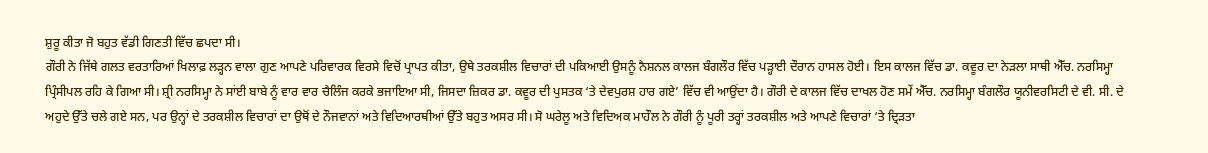ਸ਼ੁਰੂ ਕੀਤਾ ਜੋ ਬਹੁਤ ਵੱਡੀ ਗਿਣਤੀ ਵਿੱਚ ਛਪਦਾ ਸੀ।
ਗੌਰੀ ਨੇ ਜਿੱਥੇ ਗਲਤ ਵਰਤਾਰਿਆਂ ਖਿਲਾਫ਼ ਲੜ੍ਹਨ ਵਾਲਾ ਗੁਣ ਆਪਣੇ ਪਰਿਵਾਰਕ ਵਿਰਸੇ ਵਿਚੋਂ ਪ੍ਰਾਪਤ ਕੀਤਾ, ਉਥੇ ਤਰਕਸ਼ੀਲ ਵਿਚਾਰਾਂ ਦੀ ਪਕਿਆਈ ਉਸਨੂੰ ਨੈਸ਼ਨਲ ਕਾਲਜ ਬੰਗਲੌਰ ਵਿੱਚ ਪੜ੍ਹਾਈ ਦੌਰਾਨ ਹਾਸਲ ਹੋਈ। ਇਸ ਕਾਲਜ ਵਿੱਚ ਡਾ. ਕਵੂਰ ਦਾ ਨੇੜਲਾ ਸਾਥੀ ਐੱਚ. ਨਰਸਿਮ੍ਹਾ ਪ੍ਰਿੰਸੀਪਲ ਰਹਿ ਕੇ ਗਿਆ ਸੀ। ਸ਼੍ਰੀ ਨਰਸਿਮ੍ਹਾ ਨੇ ਸਾਂਈ ਬਾਬੇ ਨੂੰ ਵਾਰ ਵਾਰ ਚੈਲਿੰਜ ਕਰਕੇ ਭਜਾਇਆ ਸੀ, ਜਿਸਦਾ ਜ਼ਿਕਰ ਡਾ. ਕਵੂਰ ਦੀ ਪੁਸਤਕ ‘ਤੇ ਦੇਵਪੁਰਸ਼ ਹਾਰ ਗਏ’ ਵਿੱਚ ਵੀ ਆਉਂਦਾ ਹੈ। ਗੌਰੀ ਦੇ ਕਾਲਜ ਵਿੱਚ ਦਾਖਲ ਹੋਣ ਸਮੇਂ ਐੱਚ. ਨਰਸਿਮ੍ਹਾ ਬੰਗਲੌਰ ਯੂਨੀਵਰਸਿਟੀ ਦੇ ਵੀ. ਸੀ. ਦੇ ਅਹੁਦੇ ਉੱਤੇ ਚਲੇ ਗਏ ਸਨ, ਪਰ ਉਨ੍ਹਾਂ ਦੇ ਤਰਕਸ਼ੀਲ ਵਿਚਾਰਾਂ ਦਾ ਉਥੋਂ ਦੇ ਨੌਜਵਾਨਾਂ ਅਤੇ ਵਿਦਿਆਰਥੀਆਂ ਉੱਤੇ ਬਹੁਤ ਅਸਰ ਸੀ। ਸੋ ਘਰੇਲੂ ਅਤੇ ਵਿਦਿਅਕ ਮਾਹੌਲ ਨੇ ਗੌਰੀ ਨੂੰ ਪੂਰੀ ਤਰ੍ਹਾਂ ਤਰਕਸ਼ੀਲ ਅਤੇ ਆਪਣੇ ਵਿਚਾਰਾਂ ‘ਤੇ ਦ੍ਰਿੜਤਾ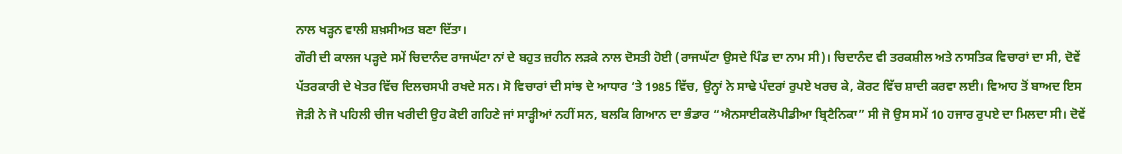ਨਾਲ ਖੜ੍ਹਨ ਵਾਲੀ ਸ਼ਖ਼ਸੀਅਤ ਬਣਾ ਦਿੱਤਾ।
ਗੌਰੀ ਦੀ ਕਾਲਜ ਪੜ੍ਹਦੇ ਸਮੇਂ ਚਿਦਾਨੰਦ ਰਾਜਘੱਟਾ ਨਾਂ ਦੇ ਬਹੁਤ ਜ਼ਹੀਨ ਲੜਕੇ ਨਾਲ ਦੋਸਤੀ ਹੋਈ (ਰਾਜਘੱਟਾ ਉਸਦੇ ਪਿੰਡ ਦਾ ਨਾਮ ਸੀ)। ਚਿਦਾਨੰਦ ਵੀ ਤਰਕਸ਼ੀਲ ਅਤੇ ਨਾਸਤਿਕ ਵਿਚਾਰਾਂ ਦਾ ਸੀ, ਦੋਵੇਂ ਪੱਤਰਕਾਰੀ ਦੇ ਖੇਤਰ ਵਿੱਚ ਦਿਲਚਸਪੀ ਰਖਦੇ ਸਨ। ਸੋ ਵਿਚਾਰਾਂ ਦੀ ਸਾਂਝ ਦੇ ਆਧਾਰ ‘ਤੇ 1985 ਵਿੱਚ, ਉਨ੍ਹਾਂ ਨੇ ਸਾਢੇ ਪੰਦਰਾਂ ਰੁਪਏ ਖਰਚ ਕੇ, ਕੋਰਟ ਵਿੱਚ ਸ਼ਾਦੀ ਕਰਵਾ ਲਈ। ਵਿਆਹ ਤੋਂ ਬਾਅਦ ਇਸ ਜੋੜੀ ਨੇ ਜੋ ਪਹਿਲੀ ਚੀਜ ਖਰੀਦੀ ਉਹ ਕੋਈ ਗਹਿਣੇ ਜਾਂ ਸਾੜ੍ਹੀਆਂ ਨਹੀਂ ਸਨ, ਬਲਕਿ ਗਿਆਨ ਦਾ ਭੰਡਾਰ “ਐਨਸਾਈਕਲੋਪੀਡੀਆ ਬ੍ਰਿਟੈਨਿਕਾ” ਸੀ ਜੋ ਉਸ ਸਮੇਂ 10 ਹਜਾਰ ਰੁਪਏ ਦਾ ਮਿਲਦਾ ਸੀ। ਦੋਵੇਂ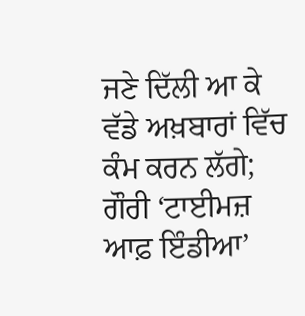ਜਣੇ ਦਿੱਲੀ ਆ ਕੇ ਵੱਡੇ ਅਖ਼ਬਾਰਾਂ ਵਿੱਚ ਕੰਮ ਕਰਨ ਲੱਗੇ; ਗੌਰੀ ‘ਟਾਈਮਜ਼ ਆਫ਼ ਇੰਡੀਆ’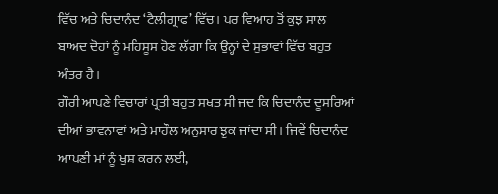ਵਿੱਚ ਅਤੇ ਚਿਦਾਨੰਦ ‘ਟੈਲੀਗ੍ਰਾਫ’ ਵਿੱਚ। ਪਰ ਵਿਆਹ ਤੋਂ ਕੁਝ ਸਾਲ ਬਾਅਦ ਦੋਹਾਂ ਨੂੰ ਮਹਿਸੂਸ ਹੋਣ ਲੱਗਾ ਕਿ ਉਨ੍ਹਾਂ ਦੇ ਸੁਭਾਵਾਂ ਵਿੱਚ ਬਹੁਤ ਅੰਤਰ ਹੈ।
ਗੌਰੀ ਆਪਣੇ ਵਿਚਾਰਾਂ ਪ੍ਰਤੀ ਬਹੁਤ ਸਖਤ ਸੀ ਜਦ ਕਿ ਚਿਦਾਨੰਦ ਦੂਸਰਿਆਂ ਦੀਆਂ ਭਾਵਨਾਵਾਂ ਅਤੇ ਮਾਹੌਲ ਅਨੁਸਾਰ ਝੁਕ ਜਾਂਦਾ ਸੀ। ਜਿਵੇਂ ਚਿਦਾਨੰਦ ਆਪਣੀ ਮਾਂ ਨੂੰ ਖੁਸ਼ ਕਰਨ ਲਈ,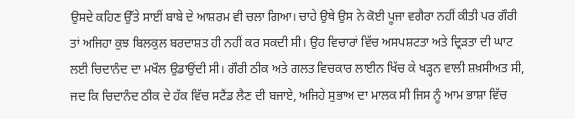ਉਸਦੇ ਕਹਿਣ ਉੱਤੇ ਸਾਈਂ ਬਾਬੇ ਦੇ ਆਸ਼ਰਮ ਵੀ ਚਲਾ ਗਿਆ। ਚਾਹੇ ਉਥੇ ਉਸ ਨੇ ਕੋਈ ਪੂਜਾ ਵਗੈਰਾ ਨਹੀਂ ਕੀਤੀ ਪਰ ਗੌਰੀ ਤਾਂ ਅਜਿਹਾ ਕੁਝ ਬਿਲਕੁਲ ਬਰਦਾਸ਼ਤ ਹੀ ਨਹੀਂ ਕਰ ਸਕਦੀ ਸੀ। ਉਹ ਵਿਚਾਰਾਂ ਵਿੱਚ ਅਸਪਸ਼ਟਤਾ ਅਤੇ ਦ੍ਰਿੜਤਾ ਦੀ ਘਾਟ ਲਈ ਚਿਦਾਨੰਦ ਦਾ ਮਖੌਲ ਉਡਾਉਂਦੀ ਸੀ। ਗੌਰੀ ਠੀਕ ਅਤੇ ਗਲਤ ਵਿਚਕਾਰ ਲਾਈਨ ਖਿੱਚ ਕੇ ਖੜ੍ਹਨ ਵਾਲੀ ਸ਼ਖ਼ਸੀਅਤ ਸੀ, ਜਦ ਕਿ ਚਿਦਾਨੰਦ ਠੀਕ ਦੇ ਹੱਕ ਵਿੱਚ ਸਟੈਂਡ ਲੈਣ ਦੀ ਬਜਾਏ, ਅਜਿਹੇ ਸੁਭਾਅ ਦਾ ਮਾਲਕ ਸੀ ਜਿਸ ਨੂੰ ਆਮ ਭਾਸ਼ਾ ਵਿੱਚ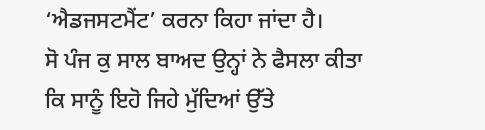‘ਐਡਜਸਟਮੈਂਟ’ ਕਰਨਾ ਕਿਹਾ ਜਾਂਦਾ ਹੈ।
ਸੋ ਪੰਜ ਕੁ ਸਾਲ ਬਾਅਦ ਉਨ੍ਹਾਂ ਨੇ ਫੈਸਲਾ ਕੀਤਾ ਕਿ ਸਾਨੂੰ ਇਹੋ ਜਿਹੇ ਮੁੱਦਿਆਂ ਉੱਤੇ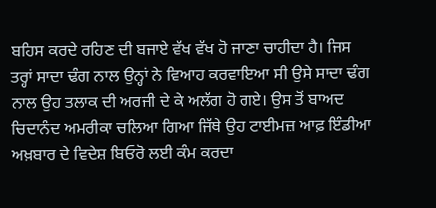ਬਹਿਸ ਕਰਦੇ ਰਹਿਣ ਦੀ ਬਜਾਏ ਵੱਖ ਵੱਖ ਹੋ ਜਾਣਾ ਚਾਹੀਦਾ ਹੈ। ਜਿਸ ਤਰ੍ਹਾਂ ਸਾਦਾ ਢੰਗ ਨਾਲ ਉਨ੍ਹਾਂ ਨੇ ਵਿਆਹ ਕਰਵਾਇਆ ਸੀ ਉਸੇ ਸਾਦਾ ਢੰਗ ਨਾਲ ਉਹ ਤਲਾਕ ਦੀ ਅਰਜੀ ਦੇ ਕੇ ਅਲੱਗ ਹੋ ਗਏ। ਉਸ ਤੋਂ ਬਾਅਦ ਚਿਦਾਨੰਦ ਅਮਰੀਕਾ ਚਲਿਆ ਗਿਆ ਜਿੱਥੇ ਉਹ ਟਾਈਮਜ਼ ਆਫ਼ ਇੰਡੀਆ ਅਖ਼ਬਾਰ ਦੇ ਵਿਦੇਸ਼ ਬਿਓਰੋ ਲਈ ਕੰਮ ਕਰਦਾ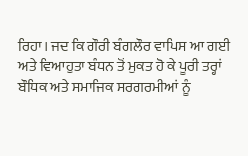ਰਿਹਾ। ਜਦ ਕਿ ਗੌਰੀ ਬੰਗਲੌਰ ਵਾਪਿਸ ਆ ਗਈ ਅਤੇ ਵਿਆਹੁਤਾ ਬੰਧਨ ਤੋਂ ਮੁਕਤ ਹੋ ਕੇ ਪੂਰੀ ਤਰ੍ਹਾਂ ਬੌਧਿਕ ਅਤੇ ਸਮਾਜਿਕ ਸਰਗਰਮੀਆਂ ਨੂੰ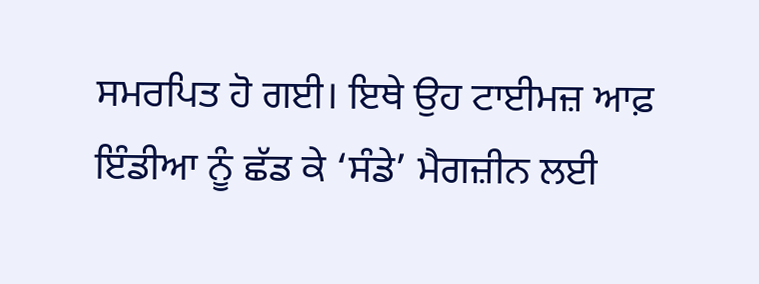ਸਮਰਪਿਤ ਹੋ ਗਈ। ਇਥੇ ਉਹ ਟਾਈਮਜ਼ ਆਫ਼ ਇੰਡੀਆ ਨੂੰ ਛੱਡ ਕੇ ‘ਸੰਡੇ’ ਮੈਗਜ਼ੀਨ ਲਈ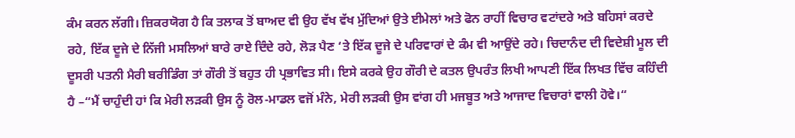ਕੰਮ ਕਰਨ ਲੱਗੀ। ਜ਼ਿਕਰਯੋਗ ਹੈ ਕਿ ਤਲਾਕ ਤੋਂ ਬਾਅਦ ਵੀ ਉਹ ਵੱਖ ਵੱਖ ਮੁੱਦਿਆਂ ਉਤੇ ਈਮੇਲਾਂ ਅਤੇ ਫੋਨ ਰਾਹੀਂ ਵਿਚਾਰ ਵਟਾਂਦਰੇ ਅਤੇ ਬਹਿਸਾਂ ਕਰਦੇ ਰਹੇ, ਇੱਕ ਦੂਜੇ ਦੇ ਨਿੱਜੀ ਮਸਲਿਆਂ ਬਾਰੇ ਰਾਏ ਦਿੰਦੇ ਰਹੇ, ਲੋੜ ਪੈਣ ‘ਤੇ ਇੱਕ ਦੂਜੇ ਦੇ ਪਰਿਵਾਰਾਂ ਦੇ ਕੰਮ ਵੀ ਆਉਂਦੇ ਰਹੇ। ਚਿਦਾਨੰਦ ਦੀ ਵਿਦੇਸ਼ੀ ਮੂਲ ਦੀ ਦੂਸਰੀ ਪਤਨੀ ਮੈਰੀ ਬਰੀਡਿੰਗ ਤਾਂ ਗੌਰੀ ਤੋਂ ਬਹੁਤ ਹੀ ਪ੍ਰਭਾਵਿਤ ਸੀ। ਇਸੇ ਕਰਕੇ ਉਹ ਗੌਰੀ ਦੇ ਕਤਲ ਉਪਰੰਤ ਲਿਖੀ ਆਪਣੀ ਇੱਕ ਲਿਖਤ ਵਿੱਚ ਕਹਿੰਦੀ ਹੈ –“ਮੈਂ ਚਾਹੁੰਦੀ ਹਾਂ ਕਿ ਮੇਰੀ ਲੜਕੀ ਉਸ ਨੂੰ ਰੋਲ-ਮਾਡਲ ਵਜੋਂ ਮੰਨੇ, ਮੇਰੀ ਲੜਕੀ ਉਸ ਵਾਂਗ ਹੀ ਮਜਬੂਤ ਅਤੇ ਆਜਾਦ ਵਿਚਾਰਾਂ ਵਾਲੀ ਹੋਵੇ।“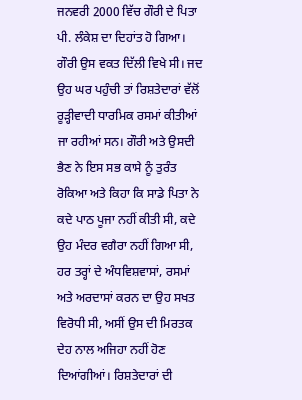ਜਨਵਰੀ 2000 ਵਿੱਚ ਗੌਰੀ ਦੇ ਪਿਤਾ ਪੀ. ਲੰਕੇਸ਼ ਦਾ ਦਿਹਾਂਤ ਹੋ ਗਿਆ। ਗੌਰੀ ਉਸ ਵਕਤ ਦਿੱਲੀ ਵਿਖੇ ਸੀ। ਜਦ ਉਹ ਘਰ ਪਹੁੰਚੀ ਤਾਂ ਰਿਸ਼ਤੇਦਾਰਾਂ ਵੱਲੋਂ ਰੂੜ੍ਹੀਵਾਦੀ ਧਾਰਮਿਕ ਰਸਮਾਂ ਕੀਤੀਆਂ ਜਾ ਰਹੀਆਂ ਸਨ। ਗੌਰੀ ਅਤੇ ਉਸਦੀ ਭੈਣ ਨੇ ਇਸ ਸਭ ਕਾਸੇ ਨੂੰ ਤੁਰੰਤ ਰੋਕਿਆ ਅਤੇ ਕਿਹਾ ਕਿ ਸਾਡੇ ਪਿਤਾ ਨੇ ਕਦੇ ਪਾਠ ਪੂਜਾ ਨਹੀਂ ਕੀਤੀ ਸੀ, ਕਦੇ ਉਹ ਮੰਦਰ ਵਗੈਰਾ ਨਹੀਂ ਗਿਆ ਸੀ, ਹਰ ਤਰ੍ਹਾਂ ਦੇ ਅੰਧਵਿਸ਼ਵਾਸਾਂ, ਰਸਮਾਂ ਅਤੇ ਅਰਦਾਸਾਂ ਕਰਨ ਦਾ ਉਹ ਸਖਤ ਵਿਰੋਧੀ ਸੀ, ਅਸੀਂ ਉਸ ਦੀ ਮਿਰਤਕ ਦੇਹ ਨਾਲ ਅਜਿਹਾ ਨਹੀਂ ਹੋਣ ਦਿਆਂਗੀਆਂ। ਰਿਸ਼ਤੇਦਾਰਾਂ ਦੀ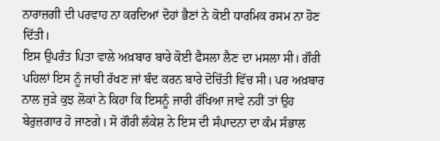ਨਾਰਾਜ਼ਗੀ ਦੀ ਪਰਵਾਹ ਨਾ ਕਰਦਿਆਂ ਦੋਹਾਂ ਭੈਣਾਂ ਨੇ ਕੋਈ ਧਾਰਮਿਕ ਰਸਮ ਨਾ ਹੋਣ ਦਿੱਤੀ।
ਇਸ ਉਪਰੰਤ ਪਿਤਾ ਵਾਲੇ ਅਖ਼ਬਾਰ ਬਾਰੇ ਕੋਈ ਫੈਸਲਾ ਲੈਣ ਦਾ ਮਸਲਾ ਸੀ। ਗੌਰੀ ਪਹਿਲਾਂ ਇਸ ਨੂੰ ਜਾਰੀ ਰੱਖਣ ਜਾਂ ਬੰਦ ਕਰਨ ਬਾਰੇ ਦੋਚਿੱਤੀ ਵਿੱਚ ਸੀ। ਪਰ ਅਖ਼ਬਾਰ ਨਾਲ ਜੁੜੇ ਕੁਝ ਲੋਕਾਂ ਨੇ ਕਿਹਾ ਕਿ ਇਸਨੂੰ ਜਾਰੀ ਰੱਖਿਆ ਜਾਵੇ ਨਹੀਂ ਤਾਂ ਉਹ ਬੇਰੁਜ਼ਗਾਰ ਹੋ ਜਾਣਗੇ। ਸੋ ਗੌਰੀ ਲੰਕੇਸ਼ ਨੇ ਇਸ ਦੀ ਸੰਪਾਦਨਾ ਦਾ ਕੰਮ ਸੰਭਾਲ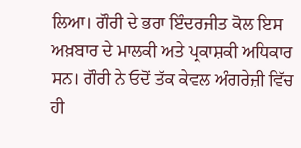ਲਿਆ। ਗੌਰੀ ਦੇ ਭਰਾ ਇੰਦਰਜੀਤ ਕੋਲ ਇਸ ਅਖ਼ਬਾਰ ਦੇ ਮਾਲਕੀ ਅਤੇ ਪ੍ਰਕਾਸ਼ਕੀ ਅਧਿਕਾਰ ਸਨ। ਗੌਰੀ ਨੇ ਓਦੋਂ ਤੱਕ ਕੇਵਲ ਅੰਗਰੇਜ਼ੀ ਵਿੱਚ ਹੀ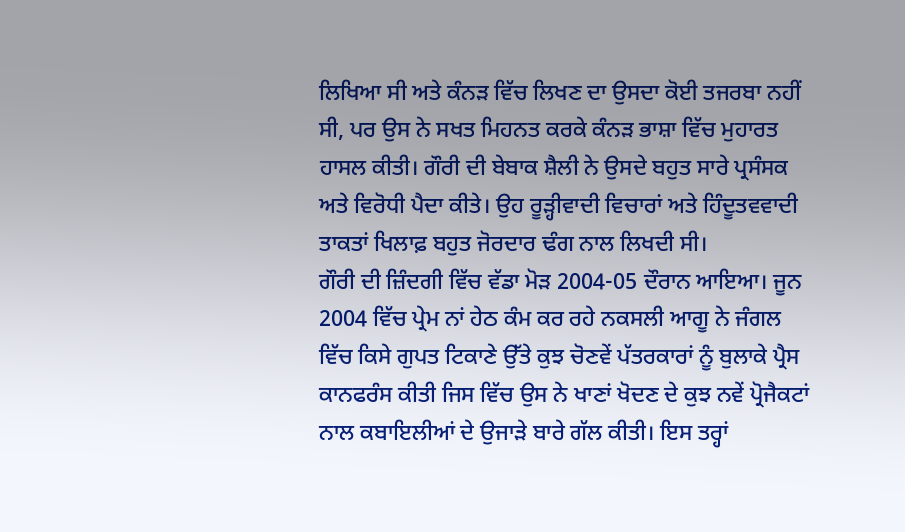ਲਿਖਿਆ ਸੀ ਅਤੇ ਕੰਨੜ ਵਿੱਚ ਲਿਖਣ ਦਾ ਉਸਦਾ ਕੋਈ ਤਜਰਬਾ ਨਹੀਂ ਸੀ, ਪਰ ਉਸ ਨੇ ਸਖਤ ਮਿਹਨਤ ਕਰਕੇ ਕੰਨੜ ਭਾਸ਼ਾ ਵਿੱਚ ਮੁਹਾਰਤ ਹਾਸਲ ਕੀਤੀ। ਗੌਰੀ ਦੀ ਬੇਬਾਕ ਸ਼ੈਲੀ ਨੇ ਉਸਦੇ ਬਹੁਤ ਸਾਰੇ ਪ੍ਰਸੰਸਕ ਅਤੇ ਵਿਰੋਧੀ ਪੈਦਾ ਕੀਤੇ। ਉਹ ਰੂੜ੍ਹੀਵਾਦੀ ਵਿਚਾਰਾਂ ਅਤੇ ਹਿੰਦੂਤਵਵਾਦੀ ਤਾਕਤਾਂ ਖਿਲਾਫ਼ ਬਹੁਤ ਜੋਰਦਾਰ ਢੰਗ ਨਾਲ ਲਿਖਦੀ ਸੀ।
ਗੌਰੀ ਦੀ ਜ਼ਿੰਦਗੀ ਵਿੱਚ ਵੱਡਾ ਮੋੜ 2004-05 ਦੌਰਾਨ ਆਇਆ। ਜੂਨ 2004 ਵਿੱਚ ਪ੍ਰੇਮ ਨਾਂ ਹੇਠ ਕੰਮ ਕਰ ਰਹੇ ਨਕਸਲੀ ਆਗੂ ਨੇ ਜੰਗਲ ਵਿੱਚ ਕਿਸੇ ਗੁਪਤ ਟਿਕਾਣੇ ਉੱਤੇ ਕੁਝ ਚੋਣਵੇਂ ਪੱਤਰਕਾਰਾਂ ਨੂੰ ਬੁਲਾਕੇ ਪ੍ਰੈਸ ਕਾਨਫਰੰਸ ਕੀਤੀ ਜਿਸ ਵਿੱਚ ਉਸ ਨੇ ਖਾਣਾਂ ਖੋਦਣ ਦੇ ਕੁਝ ਨਵੇਂ ਪ੍ਰੋਜੈਕਟਾਂ ਨਾਲ ਕਬਾਇਲੀਆਂ ਦੇ ਉਜਾੜੇ ਬਾਰੇ ਗੱਲ ਕੀਤੀ। ਇਸ ਤਰ੍ਹਾਂ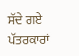ਸੱਦੇ ਗਏ ਪੱਤਰਕਾਰਾਂ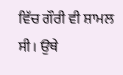ਵਿੱਚ ਗੌਰੀ ਵੀ ਸ਼ਾਮਲ ਸੀ। ਉਥੇ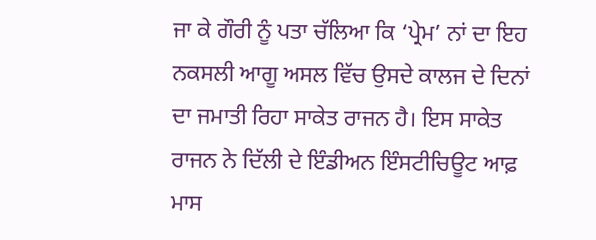ਜਾ ਕੇ ਗੌਰੀ ਨੂੰ ਪਤਾ ਚੱਲਿਆ ਕਿ ‘ਪ੍ਰੇਮ’ ਨਾਂ ਦਾ ਇਹ ਨਕਸਲੀ ਆਗੂ ਅਸਲ ਵਿੱਚ ਉਸਦੇ ਕਾਲਜ ਦੇ ਦਿਨਾਂ ਦਾ ਜਮਾਤੀ ਰਿਹਾ ਸਾਕੇਤ ਰਾਜਨ ਹੈ। ਇਸ ਸਾਕੇਤ ਰਾਜਨ ਨੇ ਦਿੱਲੀ ਦੇ ਇੰਡੀਅਨ ਇੰਸਟੀਚਿਊਟ ਆਫ਼ ਮਾਸ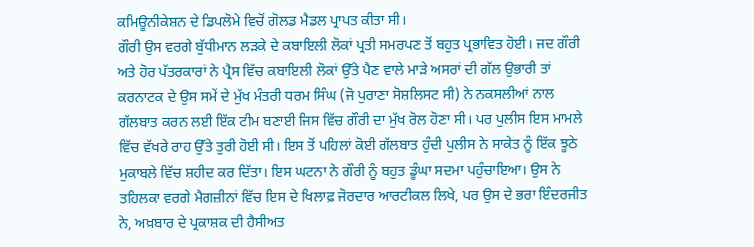ਕਮਿਊਨੀਕੇਸ਼ਨ ਦੇ ਡਿਪਲੋਮੇ ਵਿਚੋਂ ਗੋਲਡ ਮੈਡਲ ਪ੍ਰਾਪਤ ਕੀਤਾ ਸੀ।
ਗੌਰੀ ਉਸ ਵਰਗੇ ਬੁੱਧੀਮਾਨ ਲੜਕੇ ਦੇ ਕਬਾਇਲੀ ਲੋਕਾਂ ਪ੍ਰਤੀ ਸਮਰਪਣ ਤੋਂ ਬਹੁਤ ਪ੍ਰਭਾਵਿਤ ਹੋਈ। ਜਦ ਗੌਰੀ ਅਤੇ ਹੋਰ ਪੱਤਰਕਾਰਾਂ ਨੇ ਪ੍ਰੈਸ ਵਿੱਚ ਕਬਾਇਲੀ ਲੋਕਾਂ ਉੱਤੇ ਪੈਣ ਵਾਲੇ ਮਾੜੇ ਅਸਰਾਂ ਦੀ ਗੱਲ ਉਭਾਰੀ ਤਾਂ ਕਰਨਾਟਕ ਦੇ ਉਸ ਸਮੇਂ ਦੇ ਮੁੱਖ ਮੰਤਰੀ ਧਰਮ ਸਿੰਘ (ਜੋ ਪੁਰਾਣਾ ਸੋਸ਼ਲਿਸਟ ਸੀ) ਨੇ ਨਕਸਲੀਆਂ ਨਾਲ ਗੱਲਬਾਤ ਕਰਨ ਲਈ ਇੱਕ ਟੀਮ ਬਣਾਈ ਜਿਸ ਵਿੱਚ ਗੌਰੀ ਦਾ ਮੁੱਖ ਰੋਲ ਹੋਣਾ ਸੀ। ਪਰ ਪੁਲੀਸ ਇਸ ਮਾਮਲੇ ਵਿੱਚ ਵੱਖਰੇ ਰਾਹ ਉੱਤੇ ਤੁਰੀ ਹੋਈ ਸੀ। ਇਸ ਤੋਂ ਪਹਿਲਾਂ ਕੋਈ ਗੱਲਬਾਤ ਹੁੰਦੀ ਪੁਲੀਸ ਨੇ ਸਾਕੇਤ ਨੂੰ ਇੱਕ ਝੂਠੇ ਮੁਕਾਬਲੇ ਵਿੱਚ ਸ਼ਹੀਦ ਕਰ ਦਿੱਤਾ। ਇਸ ਘਟਨਾ ਨੇ ਗੌਰੀ ਨੂੰ ਬਹੁਤ ਡੂੰਘਾ ਸਦਮਾ ਪਹੁੰਚਾਇਆ। ਉਸ ਨੇ ਤਹਿਲਕਾ ਵਰਗੇ ਮੈਗਜ਼ੀਨਾਂ ਵਿੱਚ ਇਸ ਦੇ ਖਿਲਾਫ਼ ਜੋਰਦਾਰ ਆਰਟੀਕਲ ਲਿਖੇ, ਪਰ ਉਸ ਦੇ ਭਰਾ ਇੰਦਰਜੀਤ ਨੇ, ਅਖ਼ਬਾਰ ਦੇ ਪ੍ਰਕਾਸ਼ਕ ਦੀ ਹੈਸੀਅਤ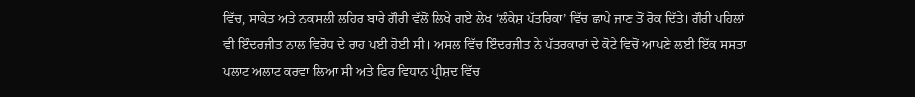ਵਿੱਚ, ਸਾਕੇਤ ਅਤੇ ਨਕਸਲੀ ਲਹਿਰ ਬਾਰੇ ਗੌਰੀ ਵੱਲੋਂ ਲਿਖੇ ਗਏ ਲੇਖ ‘ਲੰਕੇਸ਼ ਪੱਤਰਿਕਾ’ ਵਿੱਚ ਛਾਪੇ ਜਾਣ ਤੋਂ ਰੋਕ ਦਿੱਤੇ। ਗੌਰੀ ਪਹਿਲਾਂ ਵੀ ਇੰਦਰਜੀਤ ਨਾਲ ਵਿਰੋਧ ਦੇ ਰਾਹ ਪਈ ਹੋਈ ਸੀ। ਅਸਲ ਵਿੱਚ ਇੰਦਰਜੀਤ ਨੇ ਪੱਤਰਕਾਰਾਂ ਦੇ ਕੋਟੇ ਵਿਚੋਂ ਆਪਣੇ ਲਈ ਇੱਕ ਸਸਤਾ ਪਲਾਟ ਅਲਾਟ ਕਰਵਾ ਲਿਆ ਸੀ ਅਤੇ ਫਿਰ ਵਿਧਾਨ ਪ੍ਰੀਸ਼ਦ ਵਿੱਚ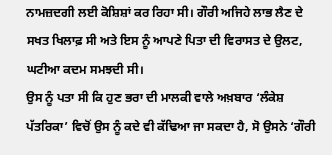ਨਾਮਜ਼ਦਗੀ ਲਈ ਕੋਸ਼ਿਸ਼ਾਂ ਕਰ ਰਿਹਾ ਸੀ। ਗੌਰੀ ਅਜਿਹੇ ਲਾਭ ਲੈਣ ਦੇ ਸਖਤ ਖਿਲਾਫ਼ ਸੀ ਅਤੇ ਇਸ ਨੂੰ ਆਪਣੇ ਪਿਤਾ ਦੀ ਵਿਰਾਸਤ ਦੇ ਉਲਟ, ਘਟੀਆ ਕਦਮ ਸਮਝਦੀ ਸੀ।
ਉਸ ਨੂੰ ਪਤਾ ਸੀ ਕਿ ਹੁਣ ਭਰਾ ਦੀ ਮਾਲਕੀ ਵਾਲੇ ਅਖ਼ਬਾਰ ‘ਲੰਕੇਸ਼ ਪੱਤਰਿਕਾ’ ਵਿਚੋਂ ਉਸ ਨੂੰ ਕਦੇ ਵੀ ਕੱਢਿਆ ਜਾ ਸਕਦਾ ਹੈ, ਸੋ ਉਸਨੇ ‘ਗੌਰੀ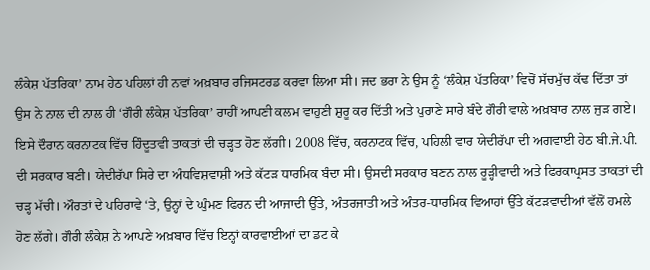ਲੰਕੇਸ਼ ਪੱਤਰਿਕਾ’ ਨਾਮ ਹੇਠ ਪਹਿਲਾਂ ਹੀ ਨਵਾਂ ਅਖ਼ਬਾਰ ਰਜਿਸਟਰਡ ਕਰਵਾ ਲਿਆ ਸੀ। ਜਦ ਭਰਾ ਨੇ ਉਸ ਨੂੰ ‘ਲੰਕੇਸ਼ ਪੱਤਰਿਕਾ’ ਵਿਚੋਂ ਸੱਚਮੁੱਚ ਕੱਢ ਦਿੱਤਾ ਤਾਂ ਉਸ ਨੇ ਨਾਲ ਦੀ ਨਾਲ ਹੀ ‘ਗੌਰੀ ਲੰਕੇਸ਼ ਪੱਤਰਿਕਾ’ ਰਾਹੀਂ ਆਪਣੀ ਕਲਮ ਵਾਹੁਣੀ ਸ਼ੁਰੂ ਕਰ ਦਿੱਤੀ ਅਤੇ ਪੁਰਾਣੇ ਸਾਰੇ ਬੰਦੇ ਗੌਰੀ ਵਾਲੇ ਅਖ਼ਬਾਰ ਨਾਲ ਜੁੜ ਗਏ।
ਇਸੇ ਦੌਰਾਨ ਕਰਨਾਟਕ ਵਿੱਚ ਹਿੰਦੂਤਵੀ ਤਾਕਤਾਂ ਦੀ ਚੜ੍ਹਤ ਹੋਣ ਲੱਗੀ। 2008 ਵਿੱਚ, ਕਰਨਾਟਕ ਵਿੱਚ, ਪਹਿਲੀ ਵਾਰ ਯੇਦੀਰੱਪਾ ਦੀ ਅਗਵਾਈ ਹੇਠ ਬੀ.ਜੇ.ਪੀ. ਦੀ ਸਰਕਾਰ ਬਣੀ। ਯੇਦੀਰੱਪਾ ਸਿਰੇ ਦਾ ਅੰਧਵਿਸ਼ਵਾਸ਼ੀ ਅਤੇ ਕੱਟੜ ਧਾਰਮਿਕ ਬੰਦਾ ਸੀ। ਉਸਦੀ ਸਰਕਾਰ ਬਣਨ ਨਾਲ ਰੂੜ੍ਹੀਵਾਦੀ ਅਤੇ ਫਿਰਕਾਪ੍ਰਸਤ ਤਾਕਤਾਂ ਦੀ ਚੜ੍ਹ ਮੱਚੀ। ਔਰਤਾਂ ਦੇ ਪਹਿਰਾਵੇ ‘ਤੇ, ਉਨ੍ਹਾਂ ਦੇ ਘੁੰਮਣ ਫਿਰਨ ਦੀ ਆਜਾਦੀ ਉੱਤੇ, ਅੰਤਰਜਾਤੀ ਅਤੇ ਅੰਤਰ-ਧਾਰਮਿਕ ਵਿਆਹਾਂ ਉੱਤੇ ਕੱਟੜਵਾਦੀਆਂ ਵੱਲੋਂ ਹਮਲੇ ਹੋਣ ਲੱਗੇ। ਗੌਰੀ ਲੰਕੇਸ਼ ਨੇ ਆਪਣੇ ਅਖ਼ਬਾਰ ਵਿੱਚ ਇਨ੍ਹਾਂ ਕਾਰਵਾਈਆਂ ਦਾ ਡਟ ਕੇ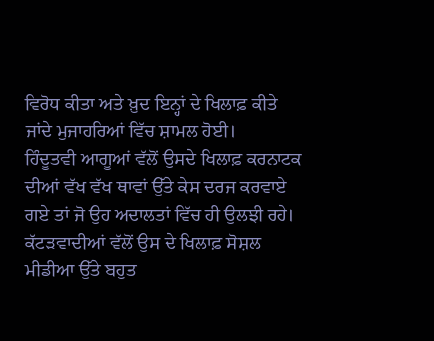ਵਿਰੋਧ ਕੀਤਾ ਅਤੇ ਖ਼ੁਦ ਇਨ੍ਹਾਂ ਦੇ ਖਿਲਾਫ਼ ਕੀਤੇ ਜਾਂਦੇ ਮੁਜਾਹਰਿਆਂ ਵਿੱਚ ਸ਼ਾਮਲ ਹੋਈ।
ਹਿੰਦੂਤਵੀ ਆਗੂਆਂ ਵੱਲੋਂ ਉਸਦੇ ਖਿਲਾਫ਼ ਕਰਨਾਟਕ ਦੀਆਂ ਵੱਖ ਵੱਖ ਥਾਵਾਂ ਉੱਤੇ ਕੇਸ ਦਰਜ ਕਰਵਾਏ ਗਏ ਤਾਂ ਜੋ ਉਹ ਅਦਾਲਤਾਂ ਵਿੱਚ ਹੀ ਉਲਝੀ ਰਹੇ। ਕੱਟੜਵਾਦੀਆਂ ਵੱਲੋਂ ਉਸ ਦੇ ਖਿਲਾਫ਼ ਸੋਸ਼ਲ ਮੀਡੀਆ ਉੱਤੇ ਬਹੁਤ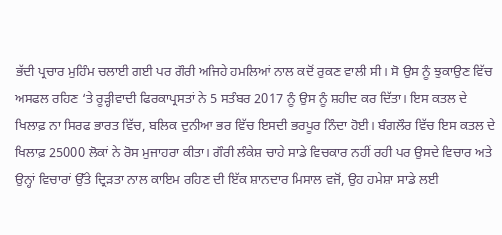ਭੱਦੀ ਪ੍ਰਚਾਰ ਮੁਹਿੰਮ ਚਲਾਈ ਗਈ ਪਰ ਗੌਰੀ ਅਜਿਹੇ ਹਮਲਿਆਂ ਨਾਲ ਕਦੋਂ ਰੁਕਣ ਵਾਲੀ ਸੀ। ਸੋ ਉਸ ਨੂੰ ਝੁਕਾਉਣ ਵਿੱਚ ਅਸਫਲ ਰਹਿਣ ‘ਤੇ ਰੂੜ੍ਹੀਵਾਦੀ ਫਿਰਕਾਪ੍ਰਸਤਾਂ ਨੇ 5 ਸਤੰਬਰ 2017 ਨੂੰ ਉਸ ਨੂੰ ਸ਼ਹੀਦ ਕਰ ਦਿੱਤਾ। ਇਸ ਕਤਲ ਦੇ ਖਿਲਾਫ਼ ਨਾ ਸਿਰਫ ਭਾਰਤ ਵਿੱਚ, ਬਲਿਕ ਦੁਨੀਆ ਭਰ ਵਿੱਚ ਇਸਦੀ ਭਰਪੂਰ ਨਿੰਦਾ ਹੋਈ। ਬੰਗਲੌਰ ਵਿੱਚ ਇਸ ਕਤਲ ਦੇ ਖਿਲਾਫ਼ 25000 ਲੋਕਾਂ ਨੇ ਰੋਸ ਮੁਜਾਹਰਾ ਕੀਤਾ। ਗੌਰੀ ਲੰਕੇਸ਼ ਚਾਹੇ ਸਾਡੇ ਵਿਚਕਾਰ ਨਹੀਂ ਰਹੀ ਪਰ ਉਸਦੇ ਵਿਚਾਰ ਅਤੇ ਉਨ੍ਹਾਂ ਵਿਚਾਰਾਂ ਉੱਤੇ ਦ੍ਰਿੜਤਾ ਨਾਲ ਕਾਇਮ ਰਹਿਣ ਦੀ ਇੱਕ ਸ਼ਾਨਦਾਰ ਮਿਸਾਲ ਵਜੋਂ, ਉਹ ਹਮੇਸ਼ਾ ਸਾਡੇ ਲਈ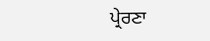ਪ੍ਰੇਰਣਾ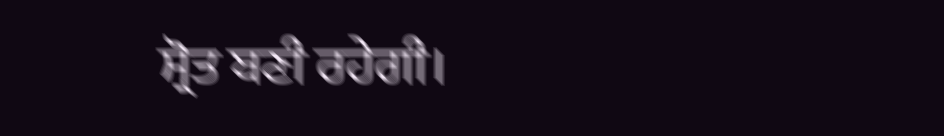ਸ੍ਰੋਤ ਬਣੀ ਰਹੇਗੀ।